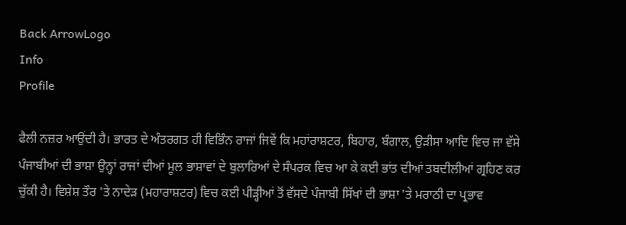Back ArrowLogo
Info
Profile

ਫੈਲੀ ਨਜ਼ਰ ਆਉਂਦੀ ਹੈ। ਭਾਰਤ ਦੇ ਅੰਤਰਗਤ ਹੀ ਵਿਭਿੰਨ ਰਾਜਾਂ ਜਿਵੇਂ ਕਿ ਮਹਾਂਰਾਸ਼ਟਰ, ਬਿਹਾਰ, ਬੰਗਾਲ, ਉੜੀਸਾ ਆਦਿ ਵਿਚ ਜਾ ਵੱਸੇ ਪੰਜਾਬੀਆਂ ਦੀ ਭਾਸ਼ਾ ਉਨ੍ਹਾਂ ਰਾਜਾਂ ਦੀਆਂ ਮੂਲ ਭਾਸ਼ਾਵਾਂ ਦੇ ਬੁਲਾਰਿਆਂ ਦੇ ਸੰਪਰਕ ਵਿਚ ਆ ਕੇ ਕਈ ਭਾਂਤ ਦੀਆਂ ਤਬਦੀਲੀਆਂ ਗ੍ਰਹਿਣ ਕਰ ਚੁੱਕੀ ਹੈ। ਵਿਸ਼ੇਸ਼ ਤੌਰ 'ਤੇ ਨਾਦੇੜ (ਮਹਾਰਾਸ਼ਟਰ) ਵਿਚ ਕਈ ਪੀੜ੍ਹੀਆਂ ਤੋਂ ਵੱਸਦੇ ਪੰਜਾਬੀ ਸਿੱਖਾਂ ਦੀ ਭਾਸ਼ਾ 'ਤੇ ਮਰਾਠੀ ਦਾ ਪ੍ਰਭਾਵ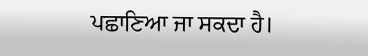ਪਛਾਣਿਆ ਜਾ ਸਕਦਾ ਹੈ।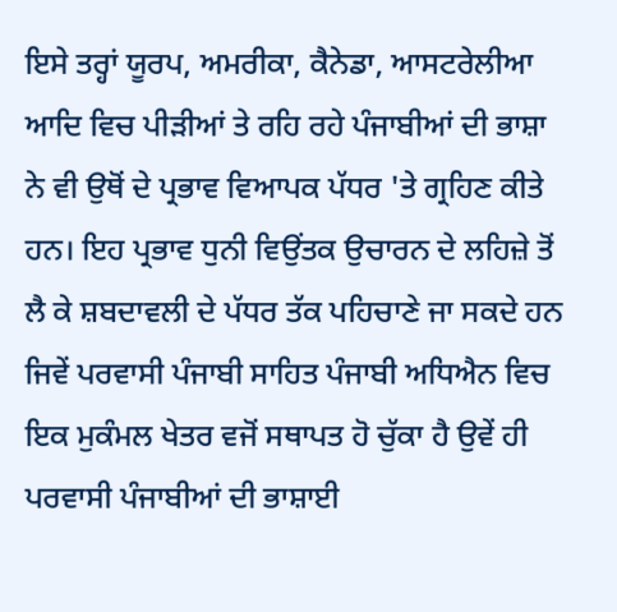ਇਸੇ ਤਰ੍ਹਾਂ ਯੂਰਪ, ਅਮਰੀਕਾ, ਕੈਨੇਡਾ, ਆਸਟਰੇਲੀਆ ਆਦਿ ਵਿਚ ਪੀੜੀਆਂ ਤੇ ਰਹਿ ਰਹੇ ਪੰਜਾਬੀਆਂ ਦੀ ਭਾਸ਼ਾ ਨੇ ਵੀ ਉਥੋਂ ਦੇ ਪ੍ਰਭਾਵ ਵਿਆਪਕ ਪੱਧਰ 'ਤੇ ਗ੍ਰਹਿਣ ਕੀਤੇ ਹਨ। ਇਹ ਪ੍ਰਭਾਵ ਧੁਨੀ ਵਿਉਂਤਕ ਉਚਾਰਨ ਦੇ ਲਹਿਜ਼ੇ ਤੋਂ ਲੈ ਕੇ ਸ਼ਬਦਾਵਲੀ ਦੇ ਪੱਧਰ ਤੱਕ ਪਹਿਚਾਣੇ ਜਾ ਸਕਦੇ ਹਨ ਜਿਵੇਂ ਪਰਵਾਸੀ ਪੰਜਾਬੀ ਸਾਹਿਤ ਪੰਜਾਬੀ ਅਧਿਐਨ ਵਿਚ ਇਕ ਮੁਕੰਮਲ ਖੇਤਰ ਵਜੋਂ ਸਥਾਪਤ ਹੋ ਚੁੱਕਾ ਹੈ ਉਵੇਂ ਹੀ ਪਰਵਾਸੀ ਪੰਜਾਬੀਆਂ ਦੀ ਭਾਸ਼ਾਈ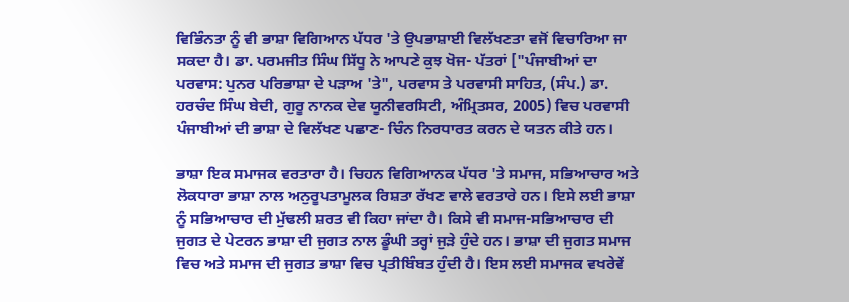ਵਿਭਿੰਨਤਾ ਨੂੰ ਵੀ ਭਾਸ਼ਾ ਵਿਗਿਆਨ ਪੱਧਰ 'ਤੇ ਉਪਭਾਸ਼ਾਈ ਵਿਲੱਖਣਤਾ ਵਜੋਂ ਵਿਚਾਰਿਆ ਜਾ ਸਕਦਾ ਹੈ। ਡਾ. ਪਰਮਜੀਤ ਸਿੰਘ ਸਿੱਧੂ ਨੇ ਆਪਣੇ ਕੁਝ ਖੋਜ- ਪੱਤਰਾਂ ["ਪੰਜਾਬੀਆਂ ਦਾ ਪਰਵਾਸ: ਪੁਨਰ ਪਰਿਭਾਸ਼ਾ ਦੇ ਪੜਾਅ 'ਤੇ", ਪਰਵਾਸ ਤੇ ਪਰਵਾਸੀ ਸਾਹਿਤ, (ਸੰਪ.) ਡਾ. ਹਰਚੰਦ ਸਿੰਘ ਬੇਦੀ, ਗੁਰੂ ਨਾਨਕ ਦੇਵ ਯੂਨੀਵਰਸਿਟੀ, ਅੰਮ੍ਰਿਤਸਰ, 2005) ਵਿਚ ਪਰਵਾਸੀ ਪੰਜਾਬੀਆਂ ਦੀ ਭਾਸ਼ਾ ਦੇ ਵਿਲੱਖਣ ਪਛਾਣ- ਚਿੰਨ ਨਿਰਧਾਰਤ ਕਰਨ ਦੇ ਯਤਨ ਕੀਤੇ ਹਨ।

ਭਾਸ਼ਾ ਇਕ ਸਮਾਜਕ ਵਰਤਾਰਾ ਹੈ। ਚਿਹਨ ਵਿਗਿਆਨਕ ਪੱਧਰ 'ਤੇ ਸਮਾਜ, ਸਭਿਆਚਾਰ ਅਤੇ ਲੋਕਧਾਰਾ ਭਾਸ਼ਾ ਨਾਲ ਅਨੁਰੂਪਤਾਮੂਲਕ ਰਿਸ਼ਤਾ ਰੱਖਣ ਵਾਲੇ ਵਰਤਾਰੇ ਹਨ। ਇਸੇ ਲਈ ਭਾਸ਼ਾ ਨੂੰ ਸਭਿਆਚਾਰ ਦੀ ਮੁੱਢਲੀ ਸ਼ਰਤ ਵੀ ਕਿਹਾ ਜਾਂਦਾ ਹੈ। ਕਿਸੇ ਵੀ ਸਮਾਜ-ਸਭਿਆਚਾਰ ਦੀ ਜੁਗਤ ਦੇ ਪੇਟਰਨ ਭਾਸ਼ਾ ਦੀ ਜੁਗਤ ਨਾਲ ਡੂੰਘੀ ਤਰ੍ਹਾਂ ਜੁੜੇ ਹੁੰਦੇ ਹਨ। ਭਾਸ਼ਾ ਦੀ ਜੁਗਤ ਸਮਾਜ ਵਿਚ ਅਤੇ ਸਮਾਜ ਦੀ ਜੁਗਤ ਭਾਸ਼ਾ ਵਿਚ ਪ੍ਰਤੀਬਿੰਬਤ ਹੁੰਦੀ ਹੈ। ਇਸ ਲਈ ਸਮਾਜਕ ਵਖਰੇਵੇਂ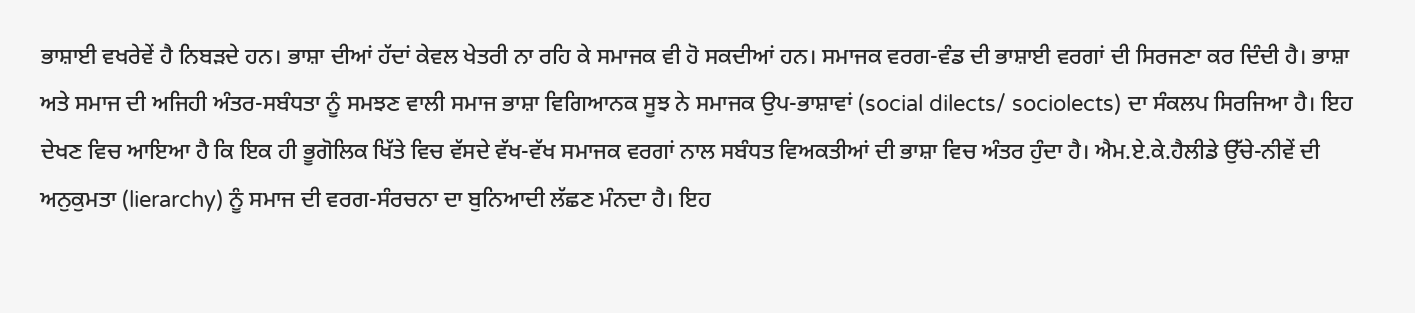ਭਾਸ਼ਾਈ ਵਖਰੇਵੇਂ ਹੈ ਨਿਬੜਦੇ ਹਨ। ਭਾਸ਼ਾ ਦੀਆਂ ਹੱਦਾਂ ਕੇਵਲ ਖੇਤਰੀ ਨਾ ਰਹਿ ਕੇ ਸਮਾਜਕ ਵੀ ਹੋ ਸਕਦੀਆਂ ਹਨ। ਸਮਾਜਕ ਵਰਗ-ਵੰਡ ਦੀ ਭਾਸ਼ਾਈ ਵਰਗਾਂ ਦੀ ਸਿਰਜਣਾ ਕਰ ਦਿੰਦੀ ਹੈ। ਭਾਸ਼ਾ ਅਤੇ ਸਮਾਜ ਦੀ ਅਜਿਹੀ ਅੰਤਰ-ਸਬੰਧਤਾ ਨੂੰ ਸਮਝਣ ਵਾਲੀ ਸਮਾਜ ਭਾਸ਼ਾ ਵਿਗਿਆਨਕ ਸੂਝ ਨੇ ਸਮਾਜਕ ਉਪ-ਭਾਸ਼ਾਵਾਂ (social dilects/ sociolects) ਦਾ ਸੰਕਲਪ ਸਿਰਜਿਆ ਹੈ। ਇਹ ਦੇਖਣ ਵਿਚ ਆਇਆ ਹੈ ਕਿ ਇਕ ਹੀ ਭੂਗੋਲਿਕ ਖਿੱਤੇ ਵਿਚ ਵੱਸਦੇ ਵੱਖ-ਵੱਖ ਸਮਾਜਕ ਵਰਗਾਂ ਨਾਲ ਸਬੰਧਤ ਵਿਅਕਤੀਆਂ ਦੀ ਭਾਸ਼ਾ ਵਿਚ ਅੰਤਰ ਹੁੰਦਾ ਹੈ। ਐਮ.ਏ.ਕੇ.ਹੈਲੀਡੇ ਉੱਚੇ-ਨੀਵੇਂ ਦੀ ਅਨੁਕੁਮਤਾ (lierarchy) ਨੂੰ ਸਮਾਜ ਦੀ ਵਰਗ-ਸੰਰਚਨਾ ਦਾ ਬੁਨਿਆਦੀ ਲੱਛਣ ਮੰਨਦਾ ਹੈ। ਇਹ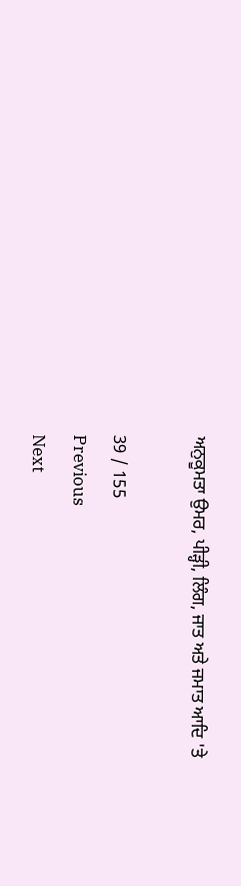ਅਨੁਕੂਮਤਾ ਉਮਰ, ਪੀੜ੍ਹੀ, ਲਿੰਗ, ਜਾਤ ਅਤੇ ਜਮਾਤ ਆਦਿ 'ਤੇ

39 / 155
Previous
Next